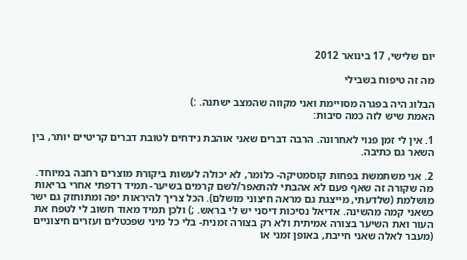יום שלישי, 17 בינואר 2012

מה זה טיפוח בשבילי

הבלוג היה בפגרה מסויימת ואני מקווה שהמצב ישתנה. :)
האמת שיש לזה כמה סיבות:

1. אין לי זמן פנוי לאחרונה. הרבה דברים שאני אוהבת נידחים לטובת דברים קריטיים יותר, בין השאר גם כתיבה.

2. אני משתמשת בפחות קוסמטיקה- כלומר, לא יכולה לעשות ביקורת מוצרים רחבה במיוחד.
מה שקורה זה שאף פעם לא אהבתי להתאפר/לשם קרמים בשיער- תמיד רדפתי אחרי בריאות מושלמת (שלדעתי, מייצגת גם מראה חיצוני מושלם). הכל צריך להיראות יפה ומתוחזק גם ישר כשאני קמה מהשינה. אדיאל נסיכות דיסני יש לי בראש. ;) ולכן תמיד מאוד חשוב לי לטפח את העור ואת השיער בצורה אמיתית ולא רק בצורה זמנית- בלי כל מיני שפכטלים ועזרים חיצוניים (מעבר לאלה שאני חייבת, באופן זמני או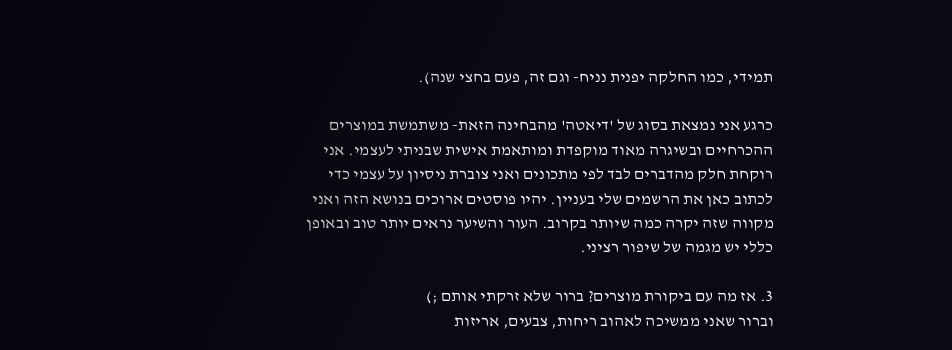תמידי, כמו החלקה יפנית נניח- וגם זה, פעם בחצי שנה).

כרגע אני נמצאת בסוג של 'דיאטה' מהבחינה הזאת- משתמשת במוצרים ההכרחיים ובשיגרה מאוד מוקפדת ומותאמת אישית שבניתי לעצמי. אני רוקחת חלק מהדברים לבד לפי מתכונים ואני צוברת ניסיון על עצמי כדי לכתוב כאן את הרשמים שלי בעניין. יהיו פוסטים ארוכים בנושא הזה ואני מקווה שזה יקרה כמה שיותר בקרוב. העור והשיער נראים יותר טוב ובאופן כללי יש מגמה של שיפור רציני.

3. אז מה עם ביקורת מוצרים? ברור שלא זרקתי אותם ;)
וברור שאני ממשיכה לאהוב ריחות, צבעים, אריזות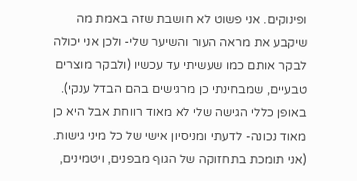ופינוקים. אני פשוט לא חושבת שזה באמת מה שיקבע את מראה העור והשיער שלי- ולכן אני יכולה לבקר אותם כמו שעשיתי עד עכשיו (ולבקר מוצרים טבעיים, שמבחינתי כן מרגישים בהם הבדל ענקי). באופן כללי הגישה שלי לא מאוד רווחת אבל היא כן מאוד נכונה- לדעתי ומניסיון אישי של כל מיני גישות. (אני תומכת בתחזוקה של הגוף מבפנים, ויטמינים,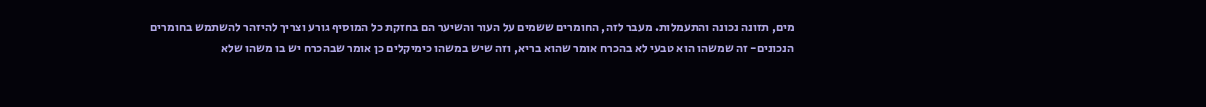מים, תזונה נכונה והתעמלות. מעבר לזה, החומרים ששמים על העור והשיער הם בחזקת כל המוסיף גורע וצריך להיזהר להשתמש בחומרים הנכונים- זה שמשהו הוא טבעי לא בהכרח אומר שהוא בריא, וזה שיש במשהו כימיקלים כן אומר שבהכרח יש בו משהו שלא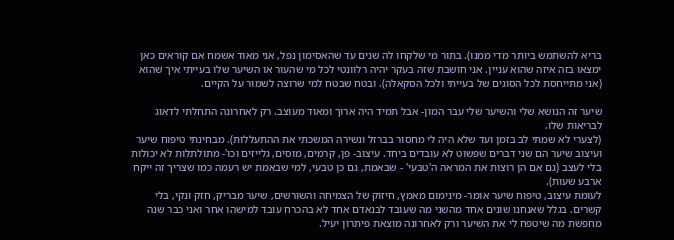בריא להשתמש ביותר מדי ממנו). בתור מי שלקחו לה שנים עד שהאסימון נפל, אני מאוד אשמח אם קוראים כאן ימצאו בזה איזה שהוא עניין. אני חושבת שזה בעקר יהיה רלוונטי לכל מי שהעור או השיער שלו בעייתי איך שהוא (אני מתייחסת לכל הסוגים של בעייתי ולכל הסקאלה). ובטח שבטח למי שרוצה לשמור על הקיים.

שיער זה הנושא שלי והשיער שלי עבר המון- אבל תמיד היה ארוך ומאוד מעוצב. רק לאחרונה התחלתי לדאוג לבריאות שלו.
(לצערי לא שמתי לב בזמן ועד שלא היה לי מחסור בברזל ונשירה המשכתי את ההתעללות). מבחינתי טיפוח שיער ועיצוב שיער הם שני דברים שפשוט לא עובדים ביחד. עיצוב- פן, קרמים, מוסים, גלייזים וכו'- מתולתלות לא יכולות בלי לעצב (גם אם הן רוצות את המראה ה'טבעי' - שבאמת, גם כן טבעי, למי שבאמת יש רעמה כמו שצריך זה ייקח ארבע שעות).
לעומת עיצוב, טיפוח שיער אומר- מינימום מאמץ, חיזוק של הצמיחה והשורשים, שיער מבריק, חזק ונקי, בלי קשרים. בגלל שאנחנו שונים אחד מהשני מה שעובד לבנאדם אחד לא בהכרח עובד למישהו אחר ואני כבר שנה מחפשת מה שיטפח לי את השיער ורק לאחרונה מוצאת פיתרון יעיל.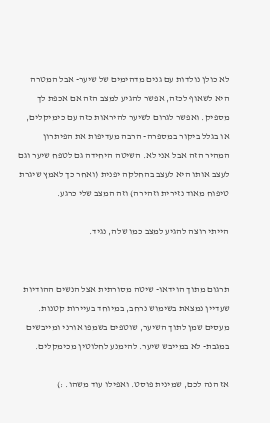לא כולן נולדות עם גנים מדהימים של שיער- אבל המטרה היא לשאוף לכזה, אפשר להגיע למצב הזה אם אכפת לך מספיק. ואפשר לגרום לשיער להיראות כזה עם כימיקלים, או בגלל ביקור במספרה- הרבה מעדיפות את הפיתרון המהיר הזה אבל אני לא. השיטה היחידה גם לטפח שיער וגם לעצב אותו היא לעצב בהחלקה יפנית (ואחר כך לאמץ שיגרת טיפוח מאוד נזירית וזהירה) וזה המצב שלי כרגע.

הייתי רוצה להגיע למצב כמו שלה, נגיד.


תרגום מתוך הוידאו- שיטה מסורתית אצל הנשים ההודיות שעדיין נמצאת בשימוש נרחב, במיוחד בעיירות קטנות.
מעסים שמן לתוך השיער, שוטפים בשמפו אורני ומייבשים במגבת- לא במייבש שיער. להימנע לחלוטין מכימקלים.

אז הנה לכם, שמינית פוסט. ואפילו עוד משהו. :)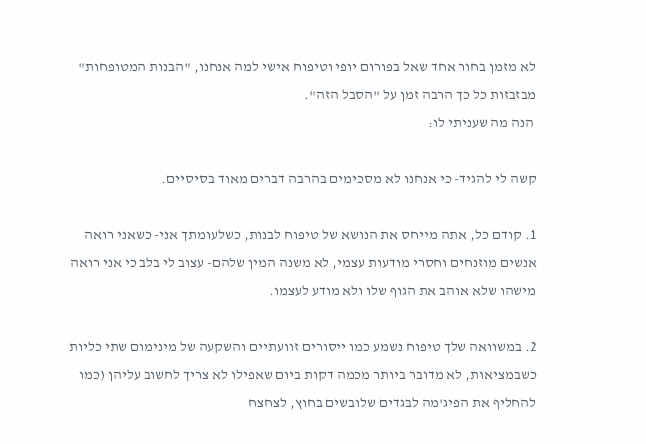לא מזמן בחור אחד שאל בפורום יופי וטיפוח אישי למה אנחנו, "הבנות המטופחות" מבזבזות כל כך הרבה זמן על "הסבל הזה".
 הנה מה שעניתי לו:

קשה לי להגיד- כי אנחנו לא מסכימים בהרבה דברים מאוד בסיסיים.

1. קודם כל, אתה מייחס את הנושא של טיפוח לבנות, כשלעומתך אני- כשאני רואה אנשים מוזנחים וחסרי מודעות עצמי, לא משנה המין שלהם- עצוב לי בלב כי אני רואה מישהו שלא אוהב את הגוף שלו ולא מודע לעצמו.

2. במשוואה שלך טיפוח נשמע כמו ייסורים זוועתיים והשקעה של מינימום שתי כליות כשבמציאות, לא מדובר ביותר מכמה דקות ביום שאפילו לא צריך לחשוב עליהן (כמו להחליף את הפיג'מה לבגדים שלובשים בחוץ, לצחצח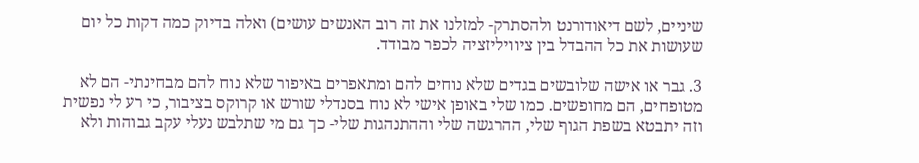שיניים, לשם דיאודורנט ולהסתרק- למזלנו את זה רוב האנשים עושים) ואלה בדיוק כמה דקות כל יום שעושות את כל ההבדל בין ציוויליזציה לכפר מבודד.

3. גבר או אישה שלובשים בגדים שלא נוחים להם ומתאפרים באיפור שלא נוח להם מבחינתי- הם לא מטופחים, הם מחופשים. כמו שלי באופן אישי לא נוח בסנדלי שורש או קרוקס בציבור, כי רע לי נפשית וזה יתבטא בשפת הגוף שלי, ההרגשה שלי וההתנהגות שלי- כך גם מי שתלבש נעלי עקב גבוהות ולא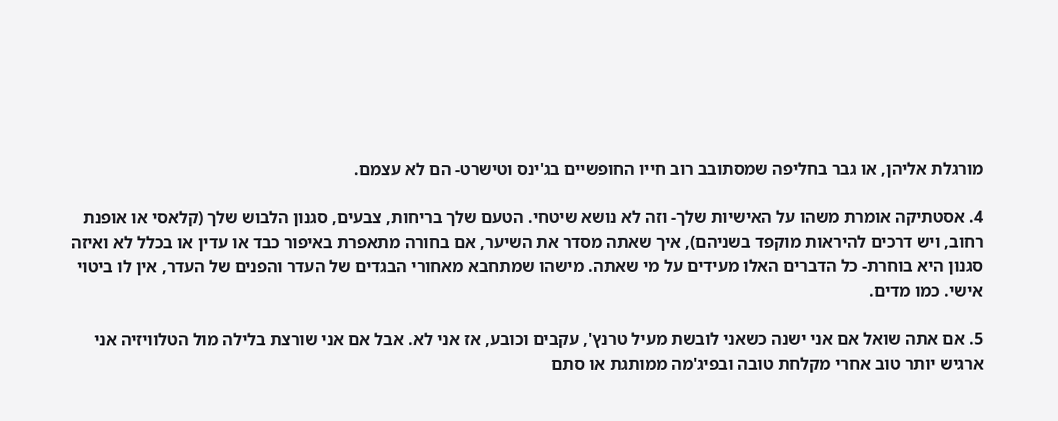מורגלת אליהן, או גבר בחליפה שמסתובב רוב חייו החופשיים בג'ינס וטישרט- הם לא עצמם.

4. אסטתיקה אומרת משהו על האישיות שלך- וזה לא נושא שיטחי. הטעם שלך בריחות, צבעים, סגנון הלבוש שלך (קלאסי או אופנת רחוב, ויש דרכים להיראות מוקפד בשניהם), איך שאתה מסדר את השיער, אם בחורה מתאפרת באיפור כבד או עדין או בכלל לא ואיזה סגנון היא בוחרת- כל הדברים האלו מעידים על מי שאתה. מישהו שמתחבא מאחורי הבגדים של העדר והפנים של העדר, אין לו ביטוי אישי. כמו מדים.

5. אם אתה שואל אם אני ישנה כשאני לובשת מעיל טרנץ', עקבים וכובע, אז אני לא. אבל אם אני שורצת בלילה מול הטלוויזיה אני ארגיש יותר טוב אחרי מקלחת טובה ובפיג'מה ממותגת או סתם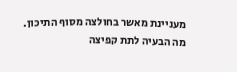מעניינת מאשר בחולצה מסוף התיכון. מה הבעיה לתת קפיצה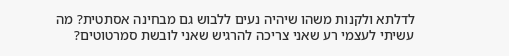לדלתא ולקנות משהו שיהיה נעים ללבוש גם מבחינה אסתטית? מה עשיתי לעצמי רע שאני צריכה להרגיש שאני לובשת סמרטוטים?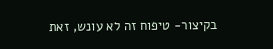בקיצור- טיפוח זה לא עונש, זאת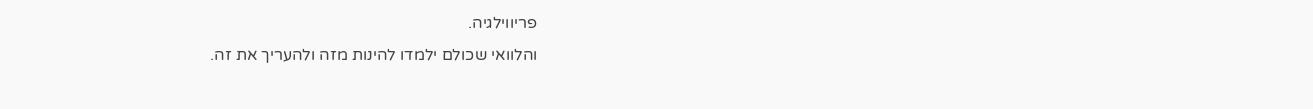פריווילגיה.
והלוואי שכולם ילמדו להינות מזה ולהעריך את זה.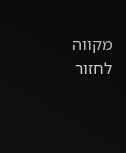מקווה לחזור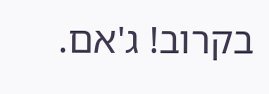בקרוב! ג'אם.